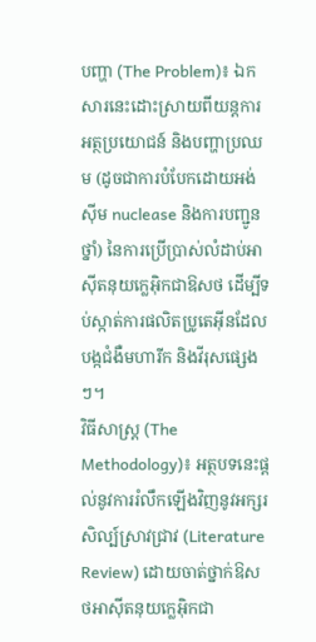បញ្ហា (The Problem)៖ ឯកសារនេះដោះស្រាយពីយន្តការ អត្ថប្រយោជន៍ និងបញ្ហាប្រឈម (ដូចជាការបំបែកដោយអង់ស៊ីម nuclease និងការបញ្ជូនថ្នាំ) នៃការប្រើប្រាស់លំដាប់អាស៊ីតនុយក្លេអ៊ិកជាឱសថ ដើម្បីទប់ស្កាត់ការផលិតប្រូតេអ៊ីនដែលបង្កជំងឺមហារីក និងវីរុសផ្សេងៗ។
វិធីសាស្ត្រ (The Methodology)៖ អត្ថបទនេះផ្តល់នូវការរំលឹកឡើងវិញនូវអក្សរសិល្ប៍ស្រាវជ្រាវ (Literature Review) ដោយចាត់ថ្នាក់ឱសថអាស៊ីតនុយក្លេអ៊ិកជា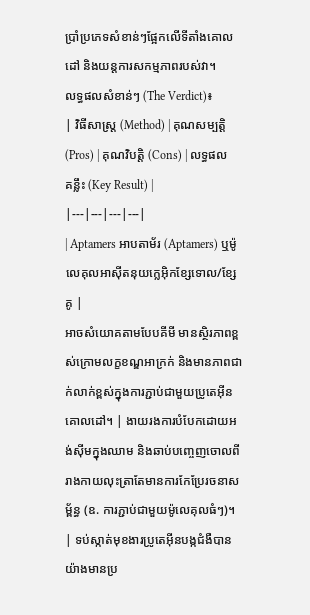ប្រាំប្រភេទសំខាន់ៗផ្អែកលើទីតាំងគោលដៅ និងយន្តការសកម្មភាពរបស់វា។
លទ្ធផលសំខាន់ៗ (The Verdict)៖
| វិធីសាស្ត្រ (Method) | គុណសម្បត្តិ (Pros) | គុណវិបត្តិ (Cons) | លទ្ធផលគន្លឹះ (Key Result) |
|---|---|---|---|
| Aptamers អាបតាម័រ (Aptamers) ឬម៉ូលេគុលអាស៊ីតនុយក្លេអ៊ិកខ្សែទោល/ខ្សែគូ |
អាចសំយោគតាមបែបគីមី មានស្ថិរភាពខ្ពស់ក្រោមលក្ខខណ្ឌអាក្រក់ និងមានភាពជាក់លាក់ខ្ពស់ក្នុងការភ្ជាប់ជាមួយប្រូតេអ៊ីនគោលដៅ។ | ងាយរងការបំបែកដោយអង់ស៊ីមក្នុងឈាម និងឆាប់បញ្ចេញចោលពីរាងកាយលុះត្រាតែមានការកែប្រែរចនាសម្ព័ន្ធ (ឧ. ការភ្ជាប់ជាមួយម៉ូលេគុលធំៗ)។ | ទប់ស្កាត់មុខងារប្រូតេអ៊ីនបង្កជំងឺបានយ៉ាងមានប្រ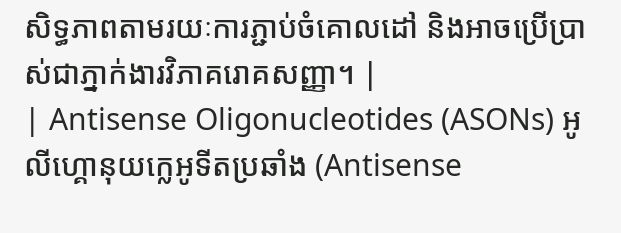សិទ្ធភាពតាមរយៈការភ្ជាប់ចំគោលដៅ និងអាចប្រើប្រាស់ជាភ្នាក់ងារវិភាគរោគសញ្ញា។ |
| Antisense Oligonucleotides (ASONs) អូលីហ្គោនុយក្លេអូទីតប្រឆាំង (Antisense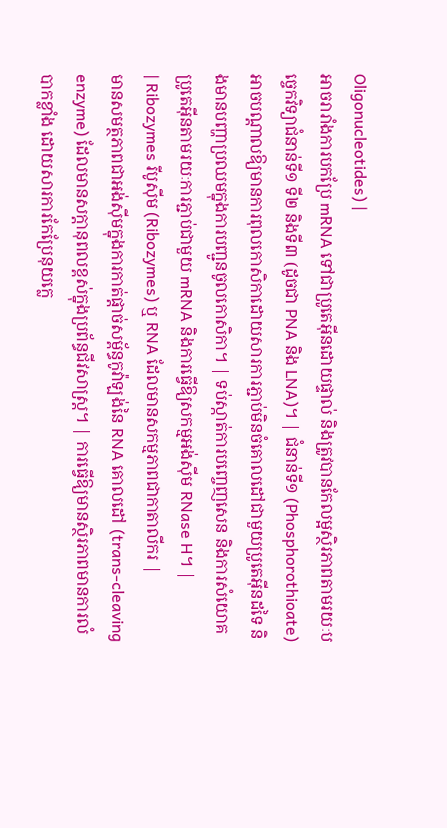Oligonucleotides) |
អាចរារាំងការបកប្រែ mRNA ទៅជាប្រូតេអ៊ីនដោយផ្ទាល់ និងត្រូវបានកែលម្អស្ថិរភាពតាមរយៈបច្ចេកវិទ្យាជំនាន់ទី១ ទី២ និងទី៣ (ដូចជា PNA និង LNA)។ | ជំនាន់ទី១ (Phosphorothioate) អាចបណ្តាលឱ្យមានការពុលកោសិកាដោយសារការភ្ជាប់មិនចំគោលដៅជាមួយប្រូតេអ៊ីនដទៃ និងមានបញ្ហាប្រឈមក្នុងការបញ្ជូនចូលកោសិកា។ | ទប់ស្កាត់ការបញ្ចេញសេន និងការសំយោគប្រូតេអ៊ីនតាមរយៈការភ្ជាប់ជាមួយ mRNA និងការធ្វើឱ្យសកម្មអង់ស៊ីម RNase H។ |
| Ribozymes រីបូស៊ីម (Ribozymes) ឬ RNA ដែលមានសកម្មភាពជាកាតាលីករ |
មានសមត្ថភាពជាអង់ស៊ីមក្នុងការកាត់ផ្តាច់សម្ព័ន្ធកូវ៉ាឡង់នៃ RNA គោលដៅ (trans-cleaving enzyme) ដែលមានសក្តានុពលខ្ពស់ក្នុងប្រព័ន្ធជីវសាស្ត្រ។ | ការធ្វើឱ្យមានស្ថិរភាពមានការលំបាកខ្លាំង ដោយសារការកែប្រែនុយក្លេ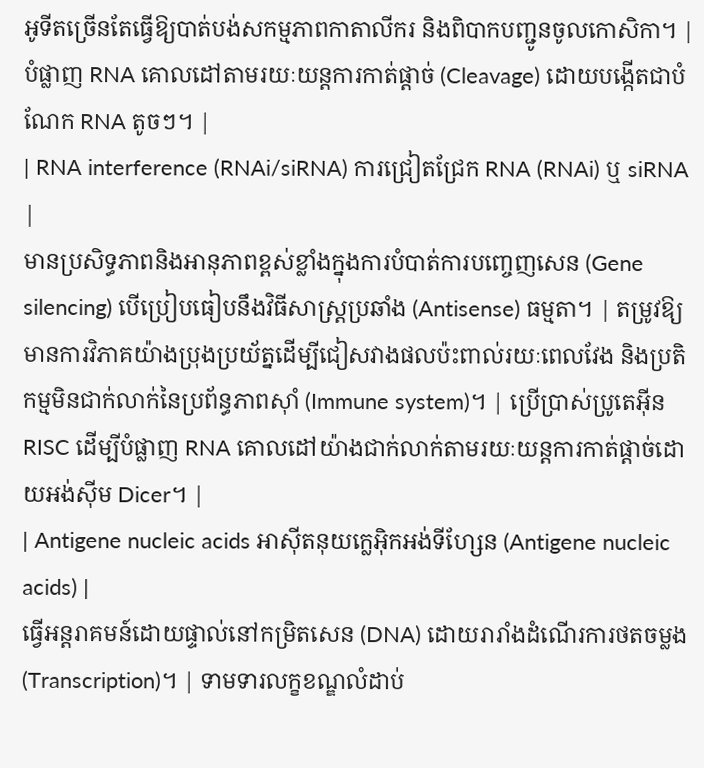អូទីតច្រើនតែធ្វើឱ្យបាត់បង់សកម្មភាពកាតាលីករ និងពិបាកបញ្ជូនចូលកោសិកា។ | បំផ្លាញ RNA គោលដៅតាមរយៈយន្តការកាត់ផ្តាច់ (Cleavage) ដោយបង្កើតជាបំណែក RNA តូចៗ។ |
| RNA interference (RNAi/siRNA) ការជ្រៀតជ្រែក RNA (RNAi) ឬ siRNA |
មានប្រសិទ្ធភាពនិងអានុភាពខ្ពស់ខ្លាំងក្នុងការបំបាត់ការបញ្ចេញសេន (Gene silencing) បើប្រៀបធៀបនឹងវិធីសាស្ត្រប្រឆាំង (Antisense) ធម្មតា។ | តម្រូវឱ្យមានការវិភាគយ៉ាងប្រុងប្រយ័ត្នដើម្បីជៀសវាងផលប៉ះពាល់រយៈពេលវែង និងប្រតិកម្មមិនជាក់លាក់នៃប្រព័ន្ធភាពស៊ាំ (Immune system)។ | ប្រើប្រាស់ប្រូតេអ៊ីន RISC ដើម្បីបំផ្លាញ RNA គោលដៅយ៉ាងជាក់លាក់តាមរយៈយន្តការកាត់ផ្តាច់ដោយអង់ស៊ីម Dicer។ |
| Antigene nucleic acids អាស៊ីតនុយក្លេអ៊ិកអង់ទីហ្សែន (Antigene nucleic acids) |
ធ្វើអន្តរាគមន៍ដោយផ្ទាល់នៅកម្រិតសេន (DNA) ដោយរារាំងដំណើរការថតចម្លង (Transcription)។ | ទាមទារលក្ខខណ្ឌលំដាប់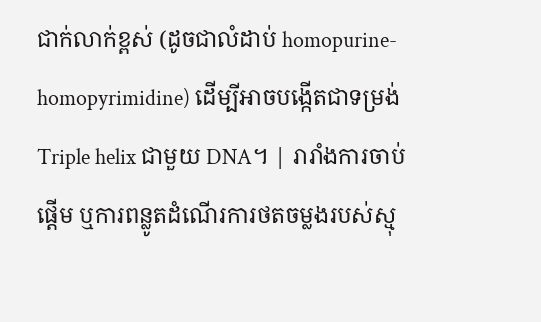ជាក់លាក់ខ្ពស់ (ដូចជាលំដាប់ homopurine-homopyrimidine) ដើម្បីអាចបង្កើតជាទម្រង់ Triple helix ជាមួយ DNA។ | រារាំងការចាប់ផ្តើម ឬការពន្លូតដំណើរការថតចម្លងរបស់ស្មុ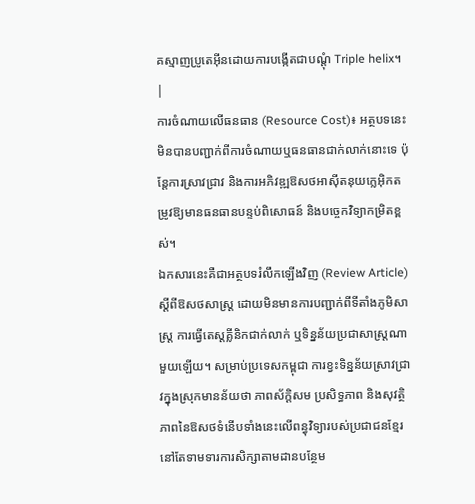គស្មាញប្រូតេអ៊ីនដោយការបង្កើតជាបណ្ដុំ Triple helix។ |
ការចំណាយលើធនធាន (Resource Cost)៖ អត្ថបទនេះមិនបានបញ្ជាក់ពីការចំណាយឬធនធានជាក់លាក់នោះទេ ប៉ុន្តែការស្រាវជ្រាវ និងការអភិវឌ្ឍឱសថអាស៊ីតនុយក្លេអ៊ិកតម្រូវឱ្យមានធនធានបន្ទប់ពិសោធន៍ និងបច្ចេកវិទ្យាកម្រិតខ្ពស់។
ឯកសារនេះគឺជាអត្ថបទរំលឹកឡើងវិញ (Review Article) ស្តីពីឱសថសាស្ត្រ ដោយមិនមានការបញ្ជាក់ពីទីតាំងភូមិសាស្ត្រ ការធ្វើតេស្តគ្លីនិកជាក់លាក់ ឬទិន្នន័យប្រជាសាស្ត្រណាមួយឡើយ។ សម្រាប់ប្រទេសកម្ពុជា ការខ្វះទិន្នន័យស្រាវជ្រាវក្នុងស្រុកមានន័យថា ភាពស័ក្តិសម ប្រសិទ្ធភាព និងសុវត្ថិភាពនៃឱសថទំនើបទាំងនេះលើពន្ធុវិទ្យារបស់ប្រជាជនខ្មែរ នៅតែទាមទារការសិក្សាតាមដានបន្ថែម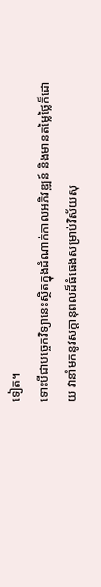ទៀត។
ទោះបីជាបច្ចេកវិទ្យានេះស្ថិតក្នុងដំណាក់កាលអភិវឌ្ឍន៍ និងមានតម្លៃថ្លៃក៏ដោយ វានាំមកនូវសក្តានុពលដ៏ធំធេងសម្រាប់វិស័យសុ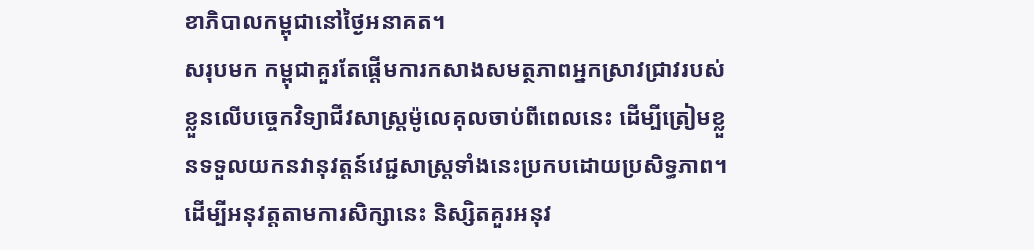ខាភិបាលកម្ពុជានៅថ្ងៃអនាគត។
សរុបមក កម្ពុជាគួរតែផ្តើមការកសាងសមត្ថភាពអ្នកស្រាវជ្រាវរបស់ខ្លួនលើបច្ចេកវិទ្យាជីវសាស្ត្រម៉ូលេគុលចាប់ពីពេលនេះ ដើម្បីត្រៀមខ្លួនទទួលយកនវានុវត្តន៍វេជ្ជសាស្ត្រទាំងនេះប្រកបដោយប្រសិទ្ធភាព។
ដើម្បីអនុវត្តតាមការសិក្សានេះ និស្សិតគួរអនុវ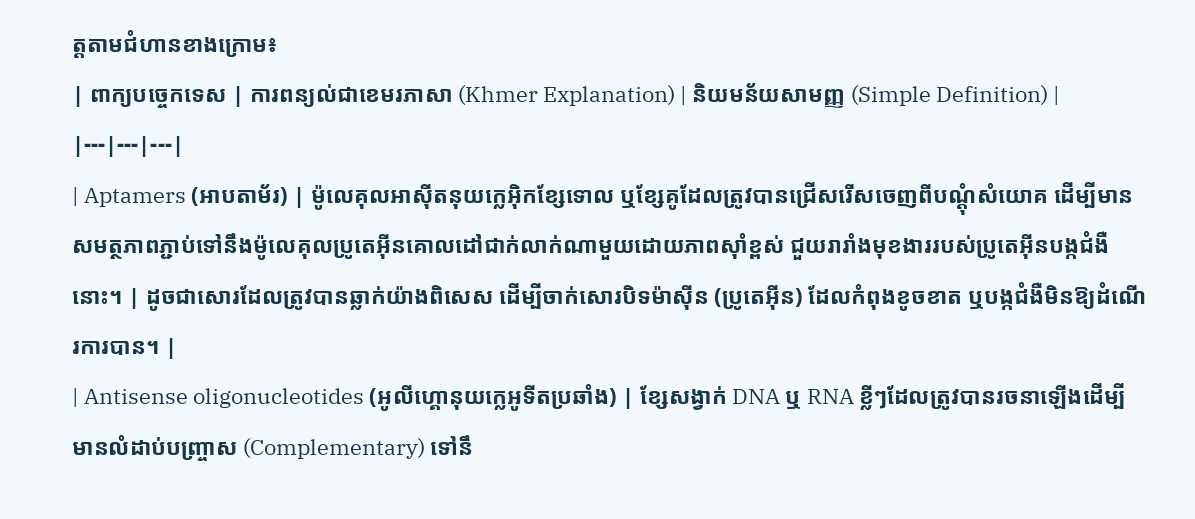ត្តតាមជំហានខាងក្រោម៖
| ពាក្យបច្ចេកទេស | ការពន្យល់ជាខេមរភាសា (Khmer Explanation) | និយមន័យសាមញ្ញ (Simple Definition) |
|---|---|---|
| Aptamers (អាបតាម័រ) | ម៉ូលេគុលអាស៊ីតនុយក្លេអ៊ិកខ្សែទោល ឬខ្សែគូដែលត្រូវបានជ្រើសរើសចេញពីបណ្តុំសំយោគ ដើម្បីមានសមត្ថភាពភ្ជាប់ទៅនឹងម៉ូលេគុលប្រូតេអ៊ីនគោលដៅជាក់លាក់ណាមួយដោយភាពស៊ាំខ្ពស់ ជួយរារាំងមុខងាររបស់ប្រូតេអ៊ីនបង្កជំងឺនោះ។ | ដូចជាសោរដែលត្រូវបានឆ្លាក់យ៉ាងពិសេស ដើម្បីចាក់សោរបិទម៉ាស៊ីន (ប្រូតេអ៊ីន) ដែលកំពុងខូចខាត ឬបង្កជំងឺមិនឱ្យដំណើរការបាន។ |
| Antisense oligonucleotides (អូលីហ្គោនុយក្លេអូទីតប្រឆាំង) | ខ្សែសង្វាក់ DNA ឬ RNA ខ្លីៗដែលត្រូវបានរចនាឡើងដើម្បីមានលំដាប់បញ្ច្រាស (Complementary) ទៅនឹ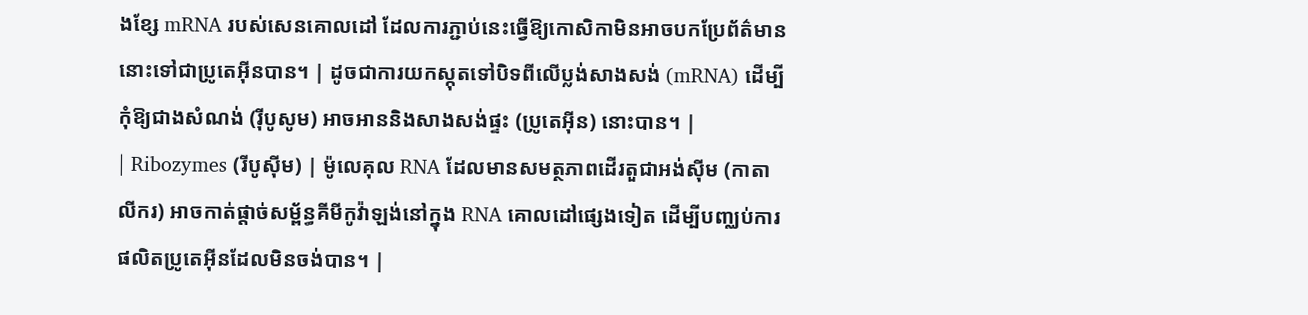ងខ្សែ mRNA របស់សេនគោលដៅ ដែលការភ្ជាប់នេះធ្វើឱ្យកោសិកាមិនអាចបកប្រែព័ត៌មាននោះទៅជាប្រូតេអ៊ីនបាន។ | ដូចជាការយកស្កុតទៅបិទពីលើប្លង់សាងសង់ (mRNA) ដើម្បីកុំឱ្យជាងសំណង់ (រ៉ីបូសូម) អាចអាននិងសាងសង់ផ្ទះ (ប្រូតេអ៊ីន) នោះបាន។ |
| Ribozymes (រីបូស៊ីម) | ម៉ូលេគុល RNA ដែលមានសមត្ថភាពដើរតួជាអង់ស៊ីម (កាតាលីករ) អាចកាត់ផ្តាច់សម្ព័ន្ធគីមីកូវ៉ាឡង់នៅក្នុង RNA គោលដៅផ្សេងទៀត ដើម្បីបញ្ឈប់ការផលិតប្រូតេអ៊ីនដែលមិនចង់បាន។ |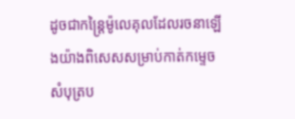ដូចជាកន្ត្រៃម៉ូលេគុលដែលរចនាឡើងយ៉ាងពិសេសសម្រាប់កាត់កម្ទេចសំបុត្រប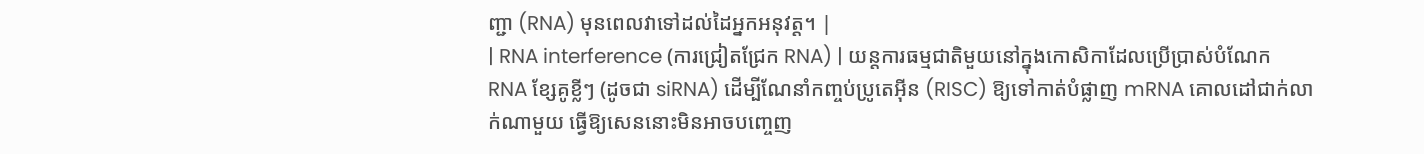ញ្ជា (RNA) មុនពេលវាទៅដល់ដៃអ្នកអនុវត្ត។ |
| RNA interference (ការជ្រៀតជ្រែក RNA) | យន្តការធម្មជាតិមួយនៅក្នុងកោសិកាដែលប្រើប្រាស់បំណែក RNA ខ្សែគូខ្លីៗ (ដូចជា siRNA) ដើម្បីណែនាំកញ្ចប់ប្រូតេអ៊ីន (RISC) ឱ្យទៅកាត់បំផ្លាញ mRNA គោលដៅជាក់លាក់ណាមួយ ធ្វើឱ្យសេននោះមិនអាចបញ្ចេញ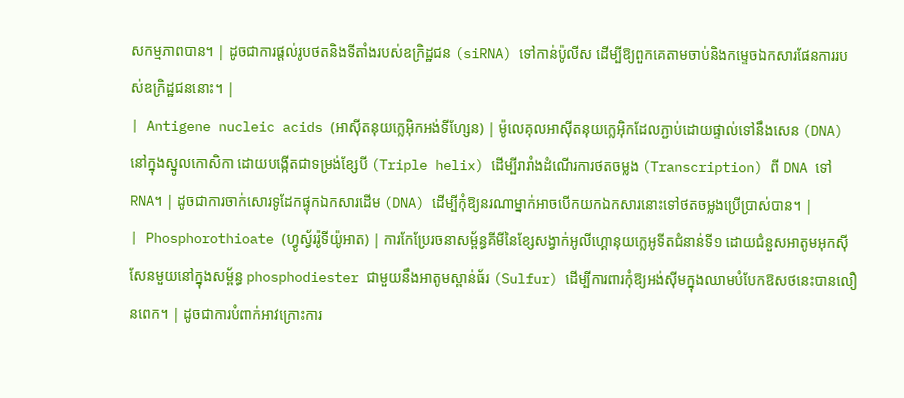សកម្មភាពបាន។ | ដូចជាការផ្តល់រូបថតនិងទីតាំងរបស់ឧក្រិដ្ឋជន (siRNA) ទៅកាន់ប៉ូលីស ដើម្បីឱ្យពួកគេតាមចាប់និងកម្ទេចឯកសារផែនការរបស់ឧក្រិដ្ឋជននោះ។ |
| Antigene nucleic acids (អាស៊ីតនុយក្លេអ៊ិកអង់ទីហ្សែន) | ម៉ូលេគុលអាស៊ីតនុយក្លេអ៊ិកដែលភ្ជាប់ដោយផ្ទាល់ទៅនឹងសេន (DNA) នៅក្នុងស្នូលកោសិកា ដោយបង្កើតជាទម្រង់ខ្សែបី (Triple helix) ដើម្បីរារាំងដំណើរការថតចម្លង (Transcription) ពី DNA ទៅ RNA។ | ដូចជាការចាក់សោរទូដែកផ្ទុកឯកសារដើម (DNA) ដើម្បីកុំឱ្យនរណាម្នាក់អាចបើកយកឯកសារនោះទៅថតចម្លងប្រើប្រាស់បាន។ |
| Phosphorothioate (ហ្វូស្វ័ររ៉ូទីយ៉ូអាត) | ការកែប្រែរចនាសម្ព័ន្ធគីមីនៃខ្សែសង្វាក់អូលីហ្គោនុយក្លេអូទីតជំនាន់ទី១ ដោយជំនួសអាតូមអុកស៊ីសែនមួយនៅក្នុងសម្ព័ន្ធ phosphodiester ជាមួយនឹងអាតូមស្ពាន់ធ័រ (Sulfur) ដើម្បីការពារកុំឱ្យអង់ស៊ីមក្នុងឈាមបំបែកឱសថនេះបានលឿនពេក។ | ដូចជាការបំពាក់អាវក្រោះការ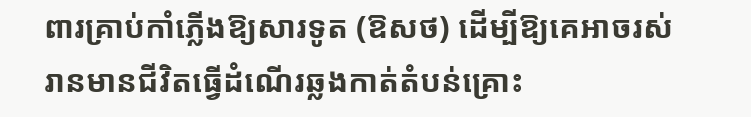ពារគ្រាប់កាំភ្លើងឱ្យសារទូត (ឱសថ) ដើម្បីឱ្យគេអាចរស់រានមានជីវិតធ្វើដំណើរឆ្លងកាត់តំបន់គ្រោះ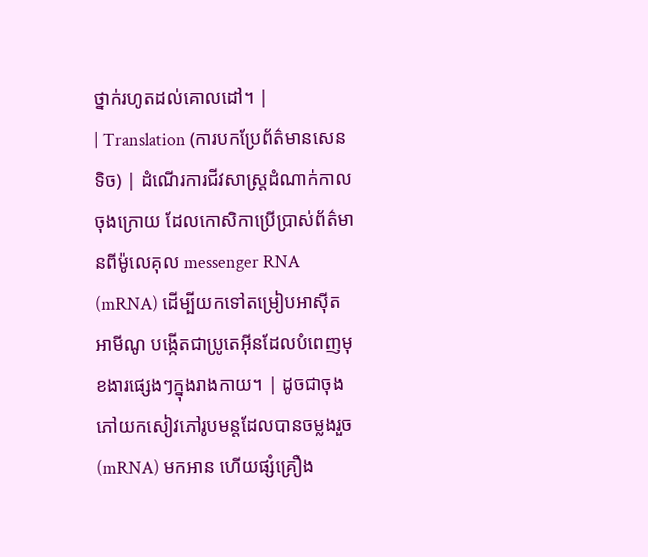ថ្នាក់រហូតដល់គោលដៅ។ |
| Translation (ការបកប្រែព័ត៌មានសេនទិច) | ដំណើរការជីវសាស្ត្រដំណាក់កាលចុងក្រោយ ដែលកោសិកាប្រើប្រាស់ព័ត៌មានពីម៉ូលេគុល messenger RNA (mRNA) ដើម្បីយកទៅតម្រៀបអាស៊ីតអាមីណូ បង្កើតជាប្រូតេអ៊ីនដែលបំពេញមុខងារផ្សេងៗក្នុងរាងកាយ។ | ដូចជាចុងភៅយកសៀវភៅរូបមន្តដែលបានចម្លងរួច (mRNA) មកអាន ហើយផ្សំគ្រឿង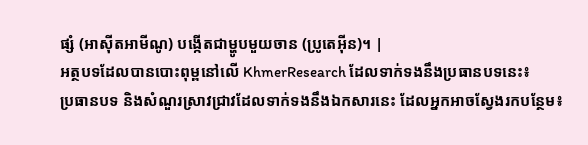ផ្សំ (អាស៊ីតអាមីណូ) បង្កើតជាម្ហូបមួយចាន (ប្រូតេអ៊ីន)។ |
អត្ថបទដែលបានបោះពុម្ពនៅលើ KhmerResearch ដែលទាក់ទងនឹងប្រធានបទនេះ៖
ប្រធានបទ និងសំណួរស្រាវជ្រាវដែលទាក់ទងនឹងឯកសារនេះ ដែលអ្នកអាចស្វែងរកបន្ថែម៖